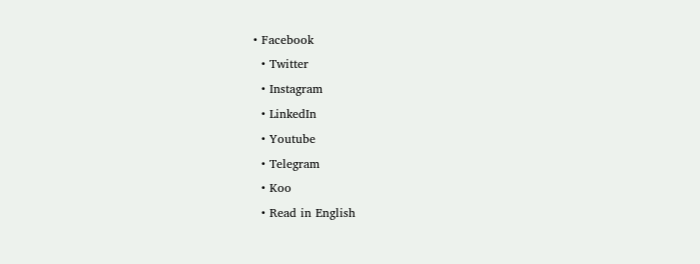• Facebook
  • Twitter
  • Instagram
  • LinkedIn
  • Youtube
  • Telegram
  • Koo
  • Read in English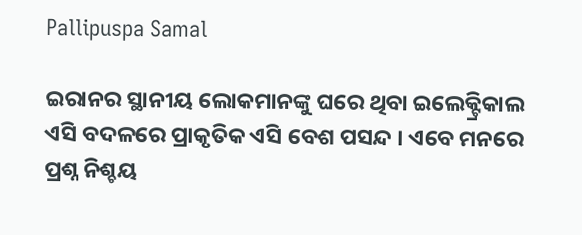Pallipuspa Samal

ଇରାନର ସ୍ଥାନୀୟ ଲୋକମାନଙ୍କୁ ଘରେ ଥିବା ଇଲେକ୍ଟ୍ରିକାଲ ଏସି ବଦଳରେ ପ୍ରାକୃତିକ ଏସି ବେଶ ପସନ୍ଦ । ଏବେ ମନରେ ପ୍ରଶ୍ନ ନିଶ୍ଚୟ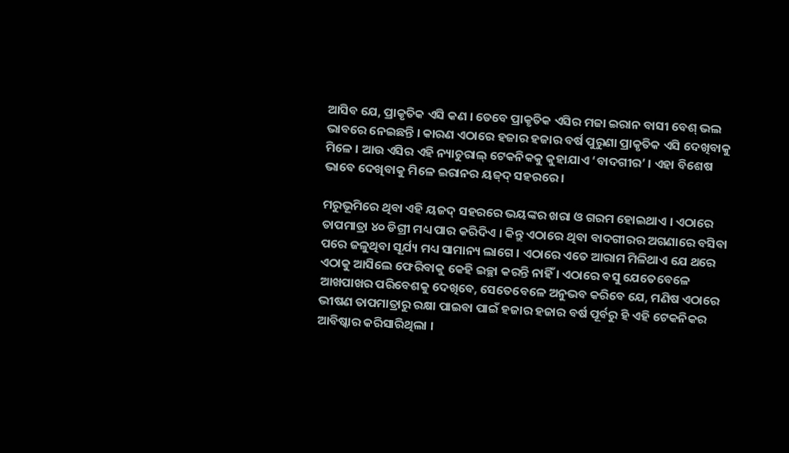ଆସିବ ଯେ, ପ୍ରାକୃତିକ ଏସି କଣ । ତେବେ ପ୍ରାକୃତିକ ଏସିର ମଜା ଇରାନ ବାସୀ ବେଶ୍‌ ଭଲ ଭାବରେ ନେଇଛନ୍ତି । କାରଣ ଏଠାରେ ହଜାର ହଜାର ବର୍ଷ ପୁରୁଣା ପ୍ରାକୃତିକ ଏସି ଦେଖିବାକୁ ମିଳେ । ଆଉ ଏସିର ଏହି ନ୍ୟାଚୁରାଲ୍‌ ଟେକନିକକୁ କୁହାଯାଏ ‘ବାଦଗୀର’ । ଏହା ବିଶେଷ ଭାବେ ଦେଖିବାକୁ ମିଳେ ଇରାନର ୟଜ୍‌ଦ୍‌ ସହରରେ ।

ମରୁଭୂମିରେ ଥିବା ଏହି ୟଜଦ୍‌ ସହରରେ ଭୟଙ୍କର ଖରା ଓ ଗରମ ହୋଇଥାଏ । ଏଠାରେ ତାପମାତ୍ରା ୪୦ ଡିଗ୍ରୀ ମଧ୍ୟ ପାର କରିଦିଏ । କିନ୍ତୁ ଏଠାରେ ଥିବା ବାଦଗୀରର ଅଗଣାରେ ବସିବା ପରେ ଜଳୁଥିବା ସୂର୍ଯ୍ୟ ମଧ୍ୟ ସାମାନ୍ୟ ଲାଗେ । ଏଠାରେ ଏତେ ଆରାମ ମିଳିଥାଏ ଯେ ଥରେ ଏଠାକୁ ଆସିଲେ ଫେରିବାକୁ କେହି ଇଚ୍ଛା କରନ୍ତି ନାହିଁ । ଏଠାରେ ବସୁ ଯେତେବେଳେ ଆଖପାଖର ପରିବେଶକୁ ଦେଖିବେ, ସେତେବେଳେ ଅନୁଭବ କରିବେ ଯେ, ମଣିଷ ଏଠାରେ ଭୀଷଣ ତାପମାତ୍ରାରୁ ରକ୍ଷା ପାଇବା ପାଇଁ ହଜାର ହଜାର ବର୍ଷ ପୂର୍ବରୁ ହି ଏହି ଟେକନିକର ଆବିଷ୍କାର କରିସାରିଥିଲା ।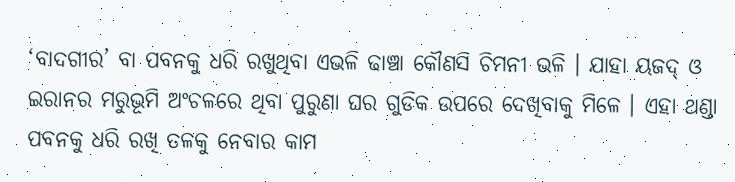‘ବାଦଗୀର’ ବା ପବନକୁ ଧରି ରଖୁଥିବା ଏଭଳି ଢାଞ୍ଚା କୌଣସି ଚିମନୀ ଭଳି । ଯାହା ୟଜଦ୍‌ ଓ ଇରାନର ମରୁଭୂମି ଅଂଚଳରେ ଥିବା ପୁରୁଣା ଘର ଗୁଡିକ ଉପରେ ଦେଖିବାକୁ ମିଳେ । ଏହା ଥଣ୍ଡା ପବନକୁ ଧରି ରଖି ତଳକୁ ନେବାର କାମ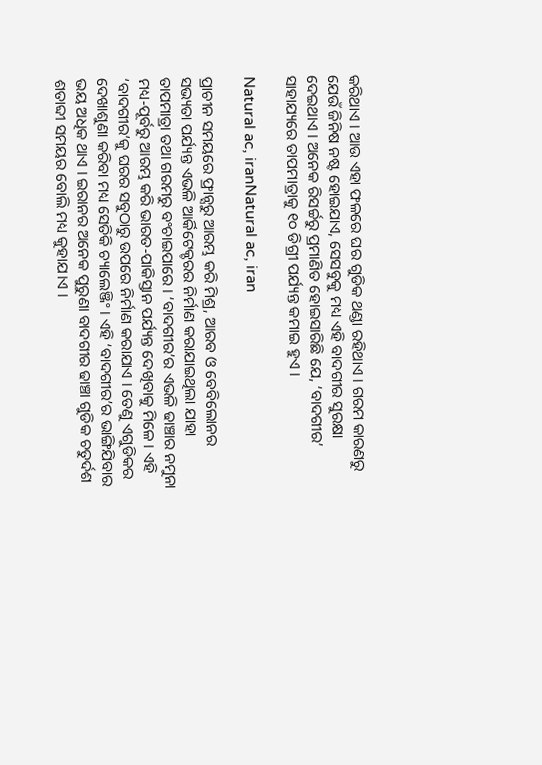କରିଥାଏ । ଆଉ ଏହା ଫଳରେ ଘର ଗୁଡିକ ଥଣ୍ଡା ରହିଥାଏ । ଗରମ କାରଣରୁ ଯେଉଁ ଜିନିଷ ନଷ୍ଟ ହୋଇଯାଏ, ସେସବୁକୁ ମଧ୍ୟ ଏହି ବାଦଗୀର ସୁରକ୍ଷା ଦେଇଥାଏ । ଅନେକ ରିସର୍ଚ୍ଚରୁ ପ୍ରମାଣିତ ହୋଇସାରିଛି ଯେ, ‘ବାଦଗୀର’ ସାହାଯ୍ୟରେ ତାପମାତ୍ରାକୁ ୧୦ ଡିଗ୍ରୀ ପର୍ଯ୍ୟନ୍ତ କମାଇ ହୁଏ ।

Natural ac, iranNatural ac, iran

ପ୍ରାଚୀନ ସମୟରେ ଫ୍ରାନ୍ସରୁ ଆରମ୍ଭ କରି ମିଶ୍ର, ଆରବ ଓ ବେବିଲୋନର ସଭ୍ୟତା ପର୍ଯ୍ୟନ୍ତ ଏଭଳି ଆର୍କିଟେକ୍ଚରର ନିର୍ମାଣ କରାଯାଇଥିଲା ଯାହା ତାପମାତ୍ରା ତଥା ଗରମରୁ ବଂଚାଇପାରେ । ‘ବାଦଗୀର’ର ଏଭଳି ଢାଞ୍ଚାର ନମୁନା ମଧ୍ୟ-ପୂର୍ବରୁ ‌ଆରମ୍ଭ କରି ଭାରତ-ପାକିସ୍ତାନ ପର୍ଯ୍ୟନ୍ତ ଦେଖିବାକୁ ମିଳେ । ଏହି ‘ବାଦଗୀର’କୁ ଘରର ସବୁଠାରୁ ଉପରେ ନିର୍ମାଣ କରାଯାଏ । ତେଣୁ ଏଗୁଡିକର ଦେଖାଶୁଣା କରିବା ମଧ୍ୟ ସେତିକି ଚ୍ୟାଲେଞ୍ଜିଂ । ଏହି ‘ବାଦଗୀର’ର ଭାଙ୍ଗିଯିବାର ଭୟ ଅଧିକ ଥାଏ । ଇରାନର ଅନେକ ପୁରୁଣା ବାଦଗୀର ଢାଞ୍ଚା ଗୁଡିକ ଚତୁର୍ଦଶ ଶତାବ୍ଦୀ ସମୟର ବୋଲି ମଧ୍ୟ କୁହାଯ।ଏ ।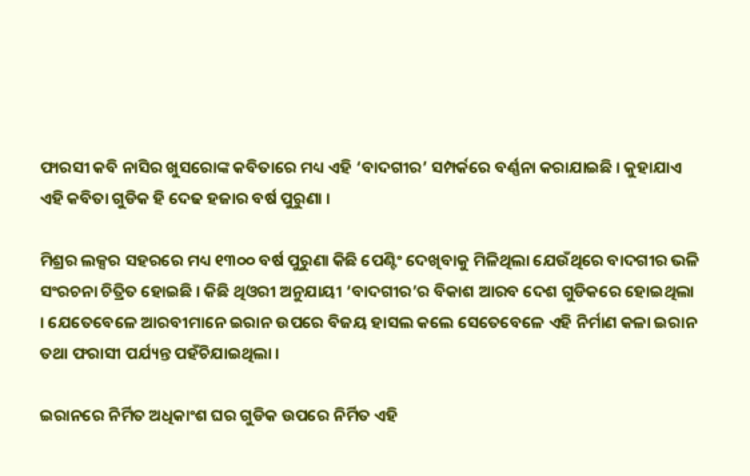ଫାରସୀ କବି ନାସିର ଖୁସରୋଙ୍କ କବିତାରେ ମଧ୍ୟ ଏହି ‘ବାଦଗୀର’ ସମ୍ପର୍କରେ ବର୍ଣ୍ଣନା କରାଯାଇଛି । କୁହାଯାଏ ଏହି କବିତା ଗୁଡିକ ହି ଦେଢ ହଜାର ବର୍ଷ ପୁରୁଣା ।

ମିଶ୍ରର ଲକ୍ସର ସହରରେ ମଧ୍ୟ ୧୩୦୦ ବର୍ଷ ପୁରୁଣା କିଛି ପେଣ୍ଟିଂ ଦେଖିବାକୁ ମିଳିଥିଲା ଯେଉଁଥିରେ ବାଦଗୀର ଭଳି ସଂରଚନା ଚିତ୍ରିତ ହୋଇଛି । କିଛି ଥିଓରୀ ଅନୁଯାୟୀ ‘ବାଦଗୀର’ର ବିକାଶ ଆରବ ଦେଶ ଗୁଡିକରେ ହୋଇଥିଲା । ଯେତେବେଳେ ଆରବୀମାନେ ଇରାନ ଉପରେ ବିଜୟ ହାସଲ କଲେ ସେତେବେଳେ ଏହି ନିର୍ମାଣ କଳା ଇରାନ ତଥା ଫରାସୀ ପର୍ଯ୍ୟନ୍ତ ପହଁଚିଯାଇଥିଲା ।

ଇରାନରେ ନିର୍ମିତ ଅଧିକାଂଶ ଘର ଗୁଡିକ ଉପରେ ନିର୍ମିତ ଏହି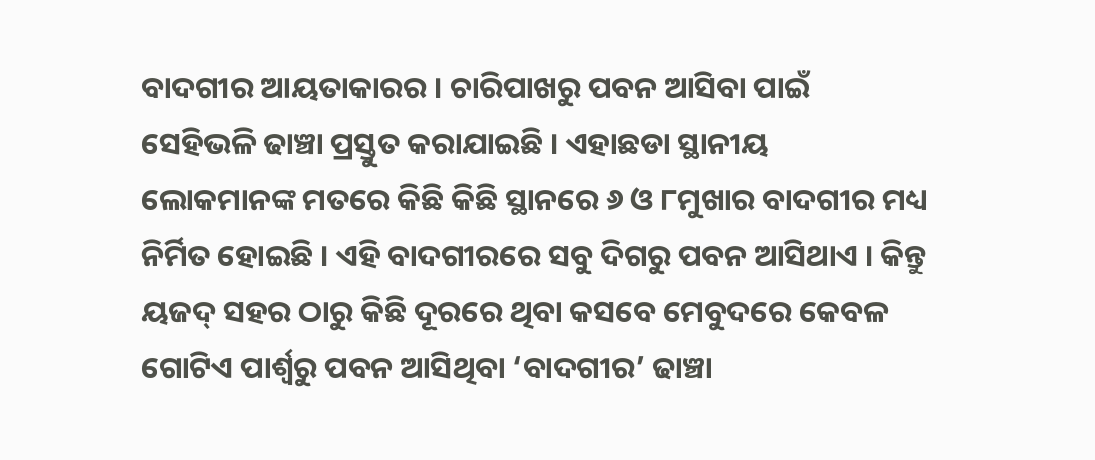ବାଦଗୀର ‌ଆୟତାକାରର । ଚାରିପାଖରୁ ପବନ ‌ଆସିବା ପାଇଁ ସେହିଭଳି ଢାଞ୍ଚା ପ୍ରସ୍ତୁତ କରାଯାଇଛି । ଏହାଛଡା ସ୍ଥାନୀୟ ଲୋକମାନଙ୍କ ମତରେ କିଛି କିଛି ସ୍ଥାନରେ ୬ ଓ ୮ମୁଖାର ବାଦଗୀର ମଧ୍ୟ ନିର୍ମିତ ହୋଇଛି । ଏହି ବାଦଗୀରରେ ସବୁ ଦିଗରୁ ପବନ ‌ଆସିଥାଏ । କିନ୍ତୁ ୟଜଦ୍‌ ସହର ଠାରୁ କିଛି ଦୂରରେ ଥିବା କସବେ ମେବୁଦରେ କେବଳ ଗୋଟିଏ ପାର୍ଶ୍ୱରୁ ପବନ ‌ଆସିଥିବା ‘ବାଦଗୀର’ ଢାଞ୍ଚା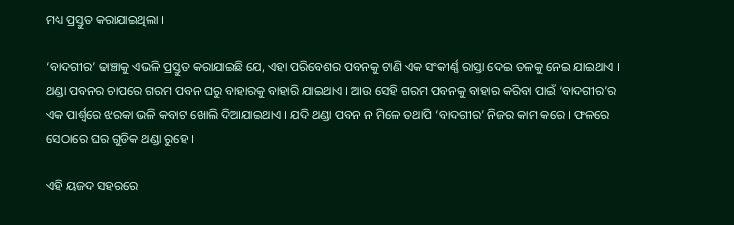ମଧ୍ୟ ପ୍ରସ୍ତୁତ କରାଯାଇଥିଲା ।

‘ବାଦଗୀର’ ଢାଞ୍ଚାକୁ ଏଭଳି ପ୍ରସ୍ତୁତ କରାଯାଇଛି ଯେ, ଏହା ପରିବେଶର ପବନକୁ ଟାଣି ଏକ ସଂକୀର୍ଣ୍ଣ ରାସ୍ତା ଦେଇ ତଳକୁ ନେଇ ଯାଇଥାଏ । ଥଣ୍ଡା ପବନର ଚାପରେ ଗରମ ପବନ ଘରୁ ବାହାରକୁ ବାହାରି ଯାଇଥାଏ । ଆଉ ସେହି ଗରମ ପବନକୁ ବାହାର କରିବା ପାଇଁ ‘ବାଦଗୀର’ର ଏକ ପାର୍ଶ୍ୱରେ ଝରକା ଭଳି କବାଟ ଖୋଲି ଦିଆଯାଇଥାଏ । ଯଦି ଥଣ୍ଡା ପବନ ନ ମିଳେ ତଥାପି ‘ବାଦଗୀର’ ନିଜର କାମ କରେ । ଫଳରେ ସେଠାରେ ଘର ଗୁଡିକ ଥଣ୍ଡା ରୁହେ ।

ଏହି ୟଜଦ ସହରରେ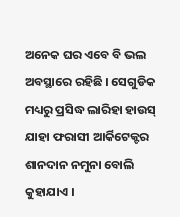ଅନେକ ଘର ଏବେ ବି ଭଲ ଅବସ୍ଥାରେ ରହିଛି । ସେଗୁଡିକ ମଧ୍ୟରୁ ପ୍ରସିଦ୍ଧ ଲାରିହା ହାଉସ୍‌ ଯାହା ଫରାସୀ ଆର୍କିଟେକ୍ଟର ଶାନଦାନ ନମୁନା ବୋଲି କୁହାଯାଏ ।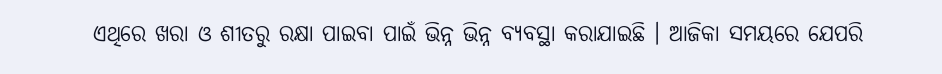ଏଥିରେ ଖରା ଓ ଶୀତରୁ ରକ୍ଷା ପାଇବା ପାଇଁ ଭିନ୍ନ ଭିନ୍ନ ବ୍ୟବସ୍ଥା କରାଯାଇଛି । ‌ଆଜିକା ସମୟରେ ଯେପରି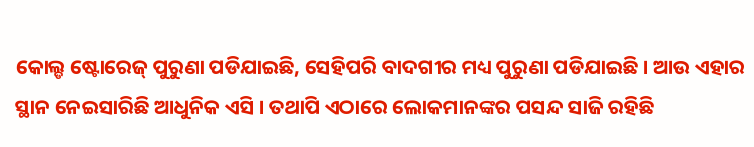କୋଲ୍ଡ ଷ୍ଟୋରେଜ୍‌ ପୁରୁଣା ପଡିଯାଇଛି, ସେହିପରି ବାଦଗୀର ମଧ୍ୟ ପୁରୁଣା ପଡିଯାଇଛି । ଆଉ ଏହାର ସ୍ଥାନ ନେଇସାରିଛି ଆଧୁନିକ ଏସି । ତଥାପି ଏଠାରେ ଲୋକମାନଙ୍କର ପସନ୍ଦ ସାଜି ରହିଛି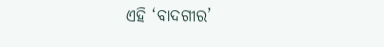ଏହି ‘ବାଦଗୀର’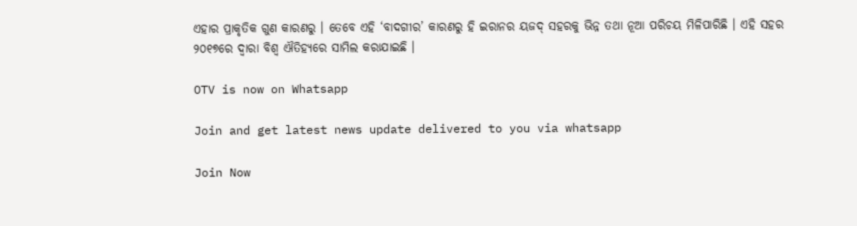ଏହାର ପ୍ରାକୃତିକ ଗୁଣ କାରଣରୁ । ତେବେ ଏହି ‘ବାଦଗୀର’ କାରଣରୁ ହି ଇରାନର ୟଜଦ୍‌ ସହରକୁ ଭିନ୍ନ ତଥା ନୂଆ ପରିଚୟ ମିଳିପାରିଛି । ଏହି ସହର ୨୦୧୭ରେ ଦ୍ୱାରା ବିଶ୍ୱ ଐତିହ୍ୟରେ ସାମିଲ କରାଯାଇଛି ।

OTV is now on Whatsapp

Join and get latest news update delivered to you via whatsapp

Join Now